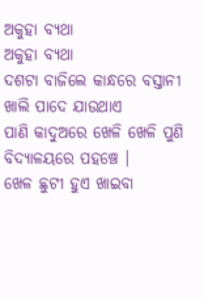ଅକୁହା ବ୍ୟଥା
ଅକୁହା ବ୍ୟଥା
ଦଶଟା ବାଜିଲେ କାନ୍ଧରେ ବସ୍ତାନୀ
ଖାଲି ପାଦେ ଯାଉଥାଏ
ପାଣି କାଦୁଅରେ ଖେଳି ଖେଳି ପୁଣି
ବିଦ୍ୟାଳୟରେ ପହଞ୍ଚେ ।
ଖେଳ ଛୁଟୀ ହୁଏ ଖାଇବା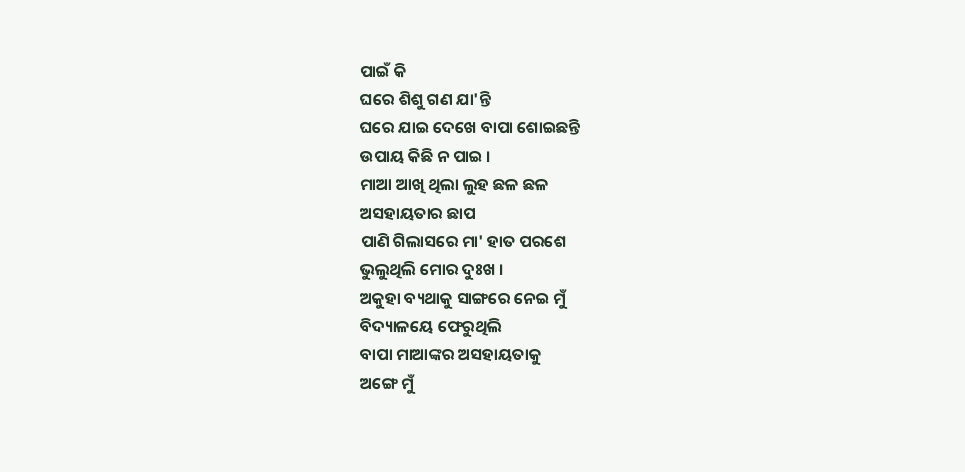ପାଇଁ କି
ଘରେ ଶିଶୁ ଗଣ ଯା'ନ୍ତି
ଘରେ ଯାଇ ଦେଖେ ବାପା ଶୋଇଛନ୍ତି
ଉପାୟ କିଛି ନ ପାଇ ।
ମାଆ ଆଖି ଥିଲା ଲୁହ ଛଳ ଛଳ
ଅସହାୟତାର ଛାପ
ପାଣି ଗିଲାସରେ ମା' ହାତ ପରଶେ
ଭୁଲୁଥିଲି ମୋର ଦୁଃଖ ।
ଅକୁହା ବ୍ୟଥାକୁ ସାଙ୍ଗରେ ନେଇ ମୁଁ
ବିଦ୍ୟାଳୟେ ଫେରୁଥିଲି
ବାପା ମାଆଙ୍କର ଅସହାୟତାକୁ
ଅଙ୍ଗେ ମୁଁ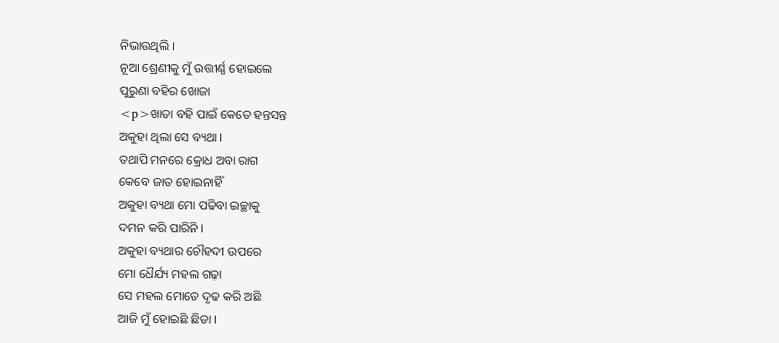ନିଭାଉଥିଲି ।
ନୂଆ ଶ୍ରେଣୀକୁ ମୁଁ ଉତ୍ତୀର୍ଣ୍ଣ ହୋଇଲେ
ପୁରୁଣା ବହିର ଖୋଜା
<p>ଖାତା ବହି ପାଇଁ କେତେ ହନ୍ତସନ୍ତ
ଅକୁହା ଥିଲା ସେ ବ୍ୟଥା ।
ତଥାପି ମନରେ କ୍ରୋଧ ଅବା ରାଗ
କେବେ ଜାତ ହୋଇନାହିଁ
ଅକୁହା ବ୍ୟଥା ମୋ ପଢିବା ଇଚ୍ଛାକୁ
ଦମନ କରି ପାରିନି ।
ଅକୁହା ବ୍ୟଥାର ଚୌହଦୀ ଉପରେ
ମୋ ଧୈର୍ଯ୍ୟ ମହଲ ଗଢ଼ା
ସେ ମହଲ ମୋତେ ଦୃଢ କରି ଅଛି
ଆଜି ମୁଁ ହୋଇଛି ଛିଡା ।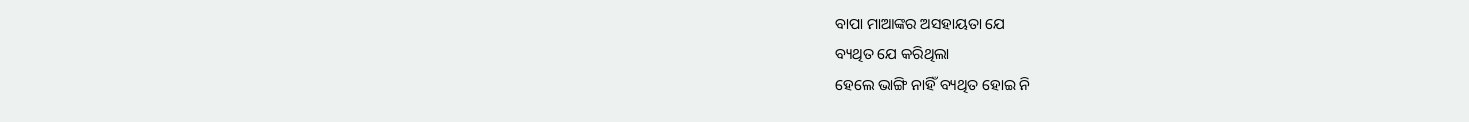ବାପା ମାଆଙ୍କର ଅସହାୟତା ଯେ
ବ୍ୟଥିତ ଯେ କରିଥିଲା
ହେଲେ ଭାଙ୍ଗି ନାହିଁ ବ୍ୟଥିତ ହୋଇ ନି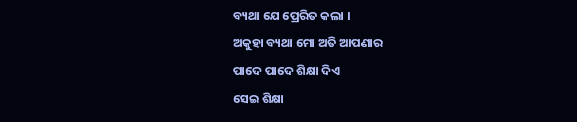ବ୍ୟଥା ଯେ ପ୍ରେରିତ କଲା ।
ଅକୁହା ବ୍ୟଥା ମୋ ଅତି ଆପଣାର
ପାଦେ ପାଦେ ଶିକ୍ଷା ଦିଏ
ସେଇ ଶିକ୍ଷା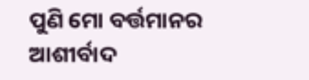ପୁଣି ମୋ ବର୍ତ୍ତମାନର
ଆଶୀର୍ବାଦ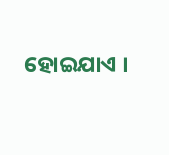ହୋଇଯାଏ ।